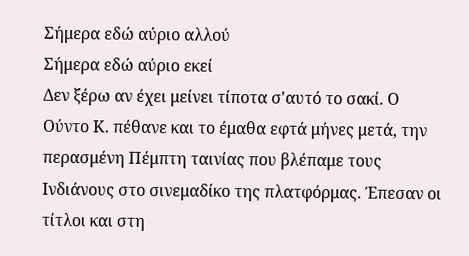Σήμερα εδώ αύριο αλλού
Σήμερα εδώ αύριο εκεί
Δεν ξέρω αν έχει μείνει τίποτα σ'αυτό το σακί. Ο Ούντο Κ. πέθανε και το έμαθα εφτά μήνες μετά, την περασμένη Πέμπτη ταινίας που βλέπαμε τους Ινδιάνους στο σινεμαδίκο της πλατφόρμας. Έπεσαν οι τίτλοι και στη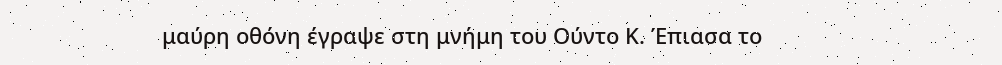μαύρη οθόνη έγραψε στη μνήμη του Ούντο Κ. Έπιασα το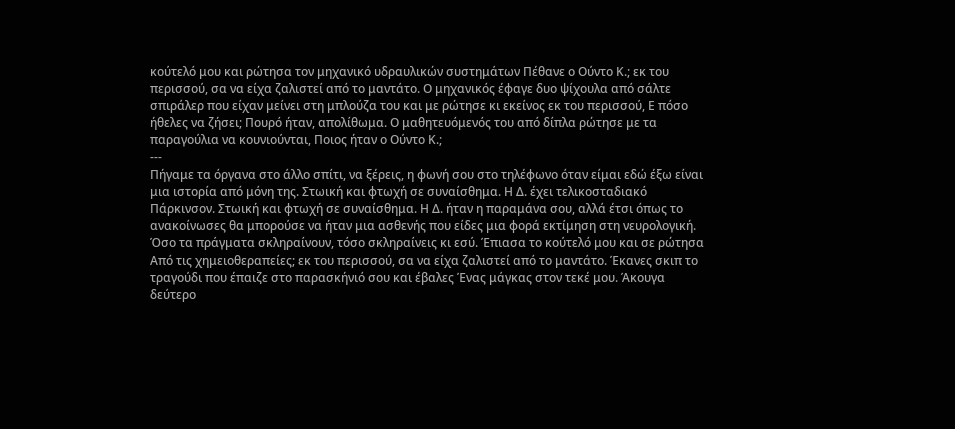κούτελό μου και ρώτησα τον μηχανικό υδραυλικών συστημάτων Πέθανε ο Ούντο Κ.; εκ του περισσού, σα να είχα ζαλιστεί από το μαντάτο. Ο μηχανικός έφαγε δυο ψίχουλα από σάλτε σπιράλερ που είχαν μείνει στη μπλούζα του και με ρώτησε κι εκείνος εκ του περισσού, Ε πόσο ήθελες να ζήσει; Πουρό ήταν, απολίθωμα. Ο μαθητευόμενός του από δίπλα ρώτησε με τα παραγούλια να κουνιούνται, Ποιος ήταν ο Ούντο Κ.;
---
Πήγαμε τα όργανα στο άλλο σπίτι, να ξέρεις, η φωνή σου στο τηλέφωνο όταν είμαι εδώ έξω είναι μια ιστορία από μόνη της. Στωική και φτωχή σε συναίσθημα. Η Δ. έχει τελικοσταδιακό Πάρκινσον. Στωική και φτωχή σε συναίσθημα. Η Δ. ήταν η παραμάνα σου, αλλά έτσι όπως το ανακοίνωσες θα μπορούσε να ήταν μια ασθενής που είδες μια φορά εκτίμηση στη νευρολογική. Όσο τα πράγματα σκληραίνουν, τόσο σκληραίνεις κι εσύ. Έπιασα το κούτελό μου και σε ρώτησα Από τις χημειοθεραπείες; εκ του περισσού, σα να είχα ζαλιστεί από το μαντάτο. Έκανες σκιπ το τραγούδι που έπαιζε στο παρασκήνιό σου και έβαλες Ένας μάγκας στον τεκέ μου. Άκουγα δεύτερο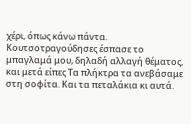χέρι, όπως κάνω πάντα. Κουτσοτραγούδησες έσπασε το μπαγλαμά μου, δηλαδή αλλαγή θέματος, και μετά είπες Τα πλήκτρα τα ανεβάσαμε στη σοφίτα. Και τα πεταλάκια κι αυτά.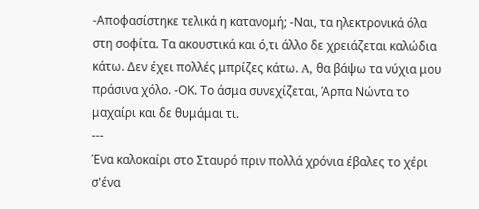-Αποφασίστηκε τελικά η κατανομή; -Ναι, τα ηλεκτρονικά όλα στη σοφίτα. Τα ακουστικά και ό,τι άλλο δε χρειάζεται καλώδια κάτω. Δεν έχει πολλές μπρίζες κάτω. A, θα βάψω τα νύχια μου πράσινα χόλο. -ΟΚ. Το άσμα συνεχίζεται, Άρπα Νώντα το μαχαίρι και δε θυμάμαι τι.
---
Ένα καλοκαίρι στο Σταυρό πριν πολλά χρόνια έβαλες το χέρι σ'ένα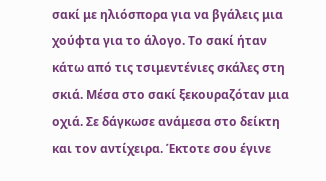σακί με ηλιόσπορα για να βγάλεις μια χούφτα για το άλογο. Το σακί ήταν κάτω από τις τσιμεντένιες σκάλες στη σκιά. Μέσα στο σακί ξεκουραζόταν μια οχιά. Σε δάγκωσε ανάμεσα στο δείκτη και τον αντίχειρα. Έκτοτε σου έγινε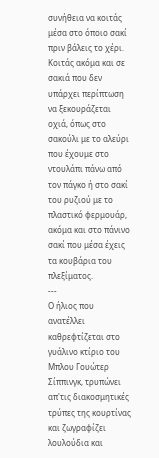συνήθεια να κοιτάς μέσα στο όποιο σακί πριν βάλεις το χέρι. Κοιτάς ακόμα και σε σακιά που δεν υπάρχει περίπτωση να ξεκουράζεται οχιά, όπως στο σακούλι με το αλεύρι που έχουμε στο ντουλάπι πάνω από τον πάγκο ή στο σακί του ρυζιού με το πλαστικό φερμουάρ, ακόμα και στο πάνινο σακί που μέσα έχεις τα κουβάρια του πλεξίματος.
---
Ο ήλιος που ανατέλλει καθρεφτίζεται στο γυάλινο κτίριο του Μπλου Γουώτερ Σίππινγκ, τρυπώνει απ'τις διακοσμητικές τρύπες της κουρτίνας και ζωγραφίζει λουλούδια και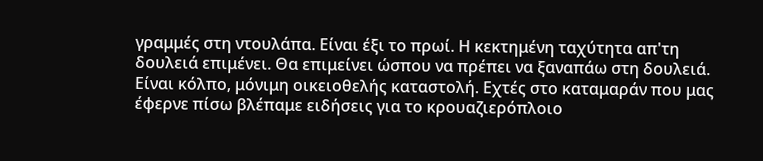γραμμές στη ντουλάπα. Είναι έξι το πρωί. Η κεκτημένη ταχύτητα απ'τη δουλειά επιμένει. Θα επιμείνει ώσπου να πρέπει να ξαναπάω στη δουλειά. Είναι κόλπο, μόνιμη οικειοθελής καταστολή. Εχτές στο καταμαράν που μας έφερνε πίσω βλέπαμε ειδήσεις για το κρουαζιερόπλοιο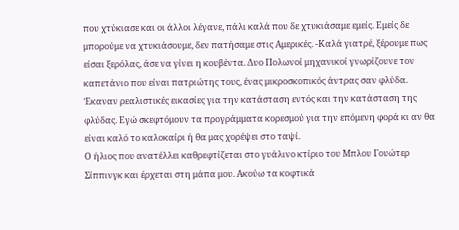που χτύκιασε και οι άλλοι λέγανε, πάλι καλά που δε χτυκιάσαμε εμείς. Εμείς δε μπορούμε να χτυκιάσουμε, δεν πατήσαμε στις Αμερικές. -Καλά γιατρέ, ξέρουμε πως είσαι ξερόλας, άσε να γίνει η κουβέντα. Δυο Πολωνοί μηχανικοί γνωρίζουνε τον καπετάνιο που είναι πατριώτης τους, ένας μικροσκοπικός άντρας σαν φλύδα. Έκαναν ρεαλιστικές εικασίες για την κατάσταση εντός και την κατάσταση της φλύδας. Εγώ σκεφτόμουν τα προγράμματα κορεσμού για την επόμενη φορά κι αν θα είναι καλό το καλοκαίρι ή θα μας χορέψει στο ταψί.
Ο ήλιος που ανατέλλει καθρεφτίζεται στο γυάλινο κτίριο του Μπλου Γουώτερ Σίππινγκ και έρχεται στη μάπα μου. Ακούω τα κοφτικά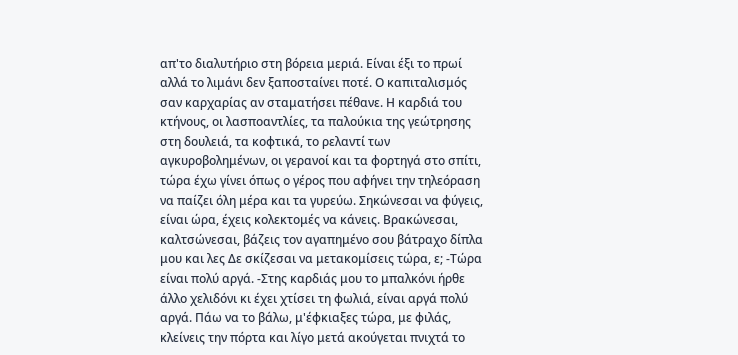απ'το διαλυτήριο στη βόρεια μεριά. Είναι έξι το πρωί αλλά το λιμάνι δεν ξαποσταίνει ποτέ. Ο καπιταλισμός σαν καρχαρίας αν σταματήσει πέθανε. Η καρδιά του κτήνους, οι λασποαντλίες, τα παλούκια της γεώτρησης στη δουλειά, τα κοφτικά, το ρελαντί των αγκυροβολημένων, οι γερανοί και τα φορτηγά στο σπίτι, τώρα έχω γίνει όπως ο γέρος που αφήνει την τηλεόραση να παίζει όλη μέρα και τα γυρεύω. Σηκώνεσαι να φύγεις, είναι ώρα, έχεις κολεκτομές να κάνεις. Βρακώνεσαι, καλτσώνεσαι, βάζεις τον αγαπημένο σου βάτραχο δίπλα μου και λες Δε σκίζεσαι να μετακομίσεις τώρα, ε; -Τώρα είναι πολύ αργά. -Στης καρδιάς μου το μπαλκόνι ήρθε άλλο χελιδόνι κι έχει χτίσει τη φωλιά, είναι αργά πολύ αργά. Πάω να το βάλω, μ'έφκιαξες τώρα, με φιλάς, κλείνεις την πόρτα και λίγο μετά ακούγεται πνιχτά το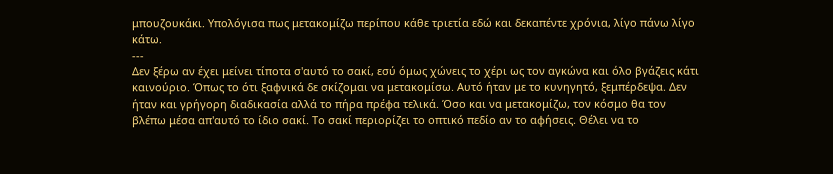μπουζουκάκι. Υπολόγισα πως μετακομίζω περίπου κάθε τριετία εδώ και δεκαπέντε χρόνια, λίγο πάνω λίγο κάτω.
---
Δεν ξέρω αν έχει μείνει τίποτα σ'αυτό το σακί, εσύ όμως χώνεις το χέρι ως τον αγκώνα και όλο βγάζεις κάτι καινούριο. Όπως το ότι ξαφνικά δε σκίζομαι να μετακομίσω. Αυτό ήταν με το κυνηγητό, ξεμπέρδεψα. Δεν ήταν και γρήγορη διαδικασία αλλά το πήρα πρέφα τελικά. Όσο και να μετακομίζω, τον κόσμο θα τον βλέπω μέσα απ'αυτό το ίδιο σακί. Το σακί περιορίζει το οπτικό πεδίο αν το αφήσεις. Θέλει να το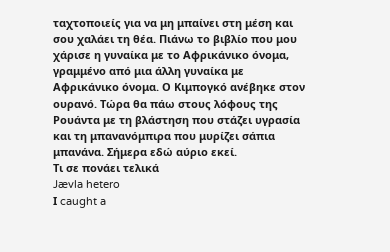ταχτοποιείς για να μη μπαίνει στη μέση και σου χαλάει τη θέα. Πιάνω το βιβλίο που μου χάρισε η γυναίκα με το Αφρικάνικο όνομα, γραμμένο από μια άλλη γυναίκα με Αφρικάνικο όνομα. Ο Κιμπογκό ανέβηκε στον ουρανό. Τώρα θα πάω στους λόφους της Ρουάντα με τη βλάστηση που στάζει υγρασία και τη μπανανόμπιρα που μυρίζει σάπια μπανάνα. Σήμερα εδώ αύριο εκεί.
Τι σε πονάει τελικά
Jævla hetero
Ι caught a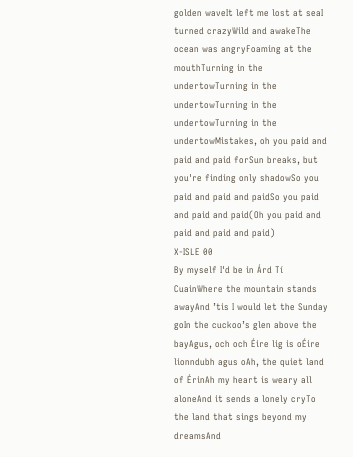golden waveIt left me lost at seaI turned crazyWild and awakeThe ocean was angryFoaming at the mouthTurning in the undertowTurning in the undertowTurning in the undertowTurning in the undertowMistakes, oh you paid and paid and paid forSun breaks, but you're finding only shadowSo you paid and paid and paidSo you paid and paid and paid(Oh you paid and paid and paid and paid)
X-ISLE 00
By myself I'd be in Árd Tí CuainWhere the mountain stands awayAnd ’tis I would let the Sunday goIn the cuckoo’s glen above the bayAgus, och och Éire lig is oÉire lionndubh agus oAh, the quiet land of ÉrinAh my heart is weary all aloneAnd it sends a lonely cryTo the land that sings beyond my dreamsAnd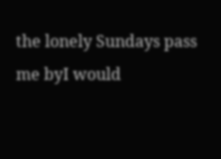the lonely Sundays pass me byI would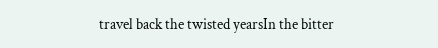travel back the twisted yearsIn the bitter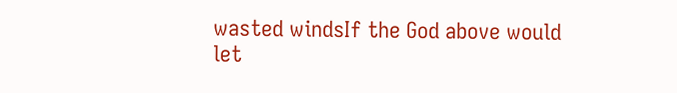wasted windsIf the God above would let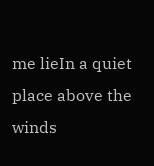me lieIn a quiet place above the winds